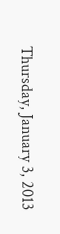Thursday, January 3, 2013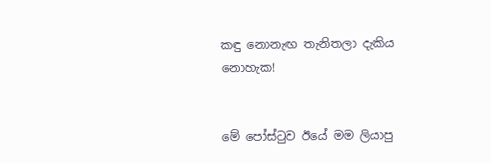කඳු නොනැඟ තැනිතලා දැකිය නොහැක!


මේ පෝස්ටුව ඊයේ මම ලියාපු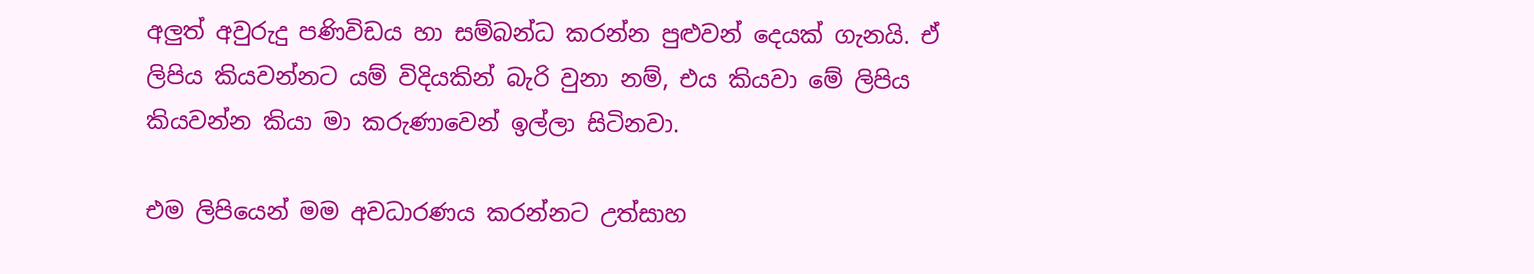අලුත් අවුරුදු පණිවිඩය හා සම්බන්ධ කරන්න පුළුවන් දෙයක් ගැනයි. ඒ ලිපිය කියවන්නට යම් විදියකින් බැරි වුනා නම්, එය කියවා මේ ලිපිය කියවන්න කියා මා කරුණාවෙන් ඉල්ලා සිටිනවා.

එම ලිපියෙන් මම අවධාරණය කරන්නට උත්සාහ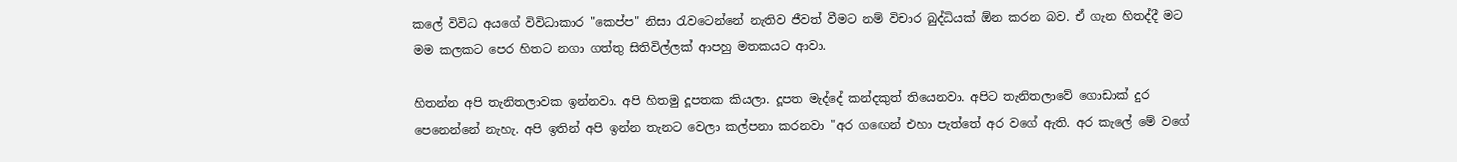කලේ විවිධ අයගේ විවිධාකාර "කෙප්ප" නිසා රැවටෙන්නේ නැතිව ජීවත් වීමට නම් විචාර බුද්ධියක් ඕන කරන බව. ඒ ගැන හිතද්දී මට මම කලකට පෙර හිතට නගා ගත්තු සිතිවිල්ලක් ආපහු මතකයට ආවා.

හිතන්න අපි තැනිතලාවක ඉන්නවා. අපි හිතමු දූපතක කියලා. දූපත මැද්දේ කන්දකුත් තියෙනවා. අපිට තැනිතලාවේ ගොඩාක් දුර පෙනෙන්නේ නැහැ. අපි ඉතින් අපි ඉන්න තැනට වෙලා කල්පනා කරනවා "අර ගඟෙන් එහා පැත්තේ අර වගේ ඇති. අර කැලේ මේ වගේ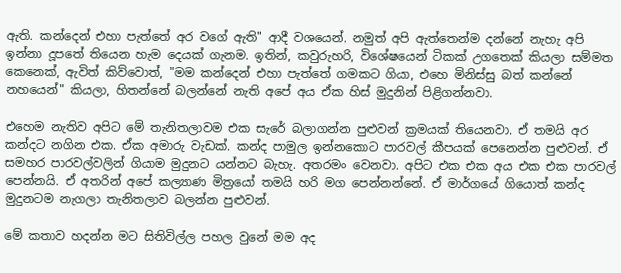ඇති. කන්දෙන් එහා පැත්තේ අර වගේ ඇති" ආදී වශයෙන්. නමුත් අපි ඇත්තෙන්ම දන්නේ නැහැ අපි ඉන්නා දූපතේ තියෙන හැම දෙයක් ගැනම. ඉතින්, කවුරුහරි, විශේෂයෙන් ටිකක් උගතෙක් කියලා සම්මත කෙනෙක්, ඇවිත් කිව්වොත්, "මම කන්දෙන් එහා පැත්තේ ගමකට ගියා, එහෙ මිනිස්සු බත් කන්නේ නහයෙන්" කියලා, හිතන්නේ බලන්නේ නැති අපේ අය ඒක හිස් මුදුනින් පිළිගන්නවා.

එහෙම නැතිව අපිට මේ තැනිතලාවම එක සැරේ බලාගන්න පුළුවන් ක්‍රමයක් තියෙනවා. ඒ තමයි අර කන්දට නගින එක. ඒක අමාරු වැඩක්. කන්ද පාමුල ඉන්නකොට පාරවල් කීපයක් පෙනෙන්න පුළුවන්. ඒ සමහර පාරවල්වලින් ගියාම මුදුනට යන්නට බැහැ. අතරමං වෙනවා. අපිට එක එක අය එක එක පාරවල් පෙන්නයි. ඒ අතරින් අපේ කල්‍යාණ මිත්‍රයෝ තමයි හරි මග පෙන්නන්නේ. ඒ මාර්ගයේ ගියොත් කන්ද මුදුනටම නැගලා තැනිතලාව බලන්න පුළුවන්.

මේ කතාව හදන්න මට සිතිවිල්ල පහල වුනේ මම අද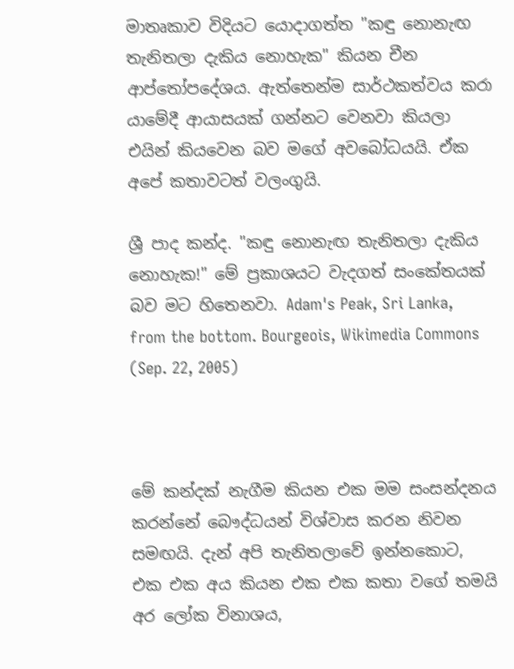මාතෘකාව විදියට යොදාගත්ත "කඳු නොනැඟ තැනිතලා දැකිය නොහැක" කියන චීන ආප්තෝපදේශය. ඇත්තෙන්ම සාර්ථකත්වය කරා යාමේදී ආයාසයක් ගන්නට වෙනවා කියලා එයින් කියවෙන බව මගේ අවබෝධයයි. ඒක අපේ කතාවටත් වලංගුයි.

ශ්‍රී පාද කන්ද. "කඳු නොනැඟ තැනිතලා දැකිය නොහැක!" මේ ප්‍රකාශයට වැදගත් සංකේතයක් බව මට හිතෙනවා. Adam's Peak, Sri Lanka, from the bottom. Bourgeois, Wikimedia Commons (Sep. 22, 2005)



මේ කන්දක් නැගීම කියන එක මම සංසන්දනය කරන්නේ බෞද්ධයන් විශ්වාස කරන නිවන සමඟයි. දැන් අපි තැනිතලාවේ ඉන්නකොට, එක එක අය කියන එක එක කතා වගේ තමයි අර ලෝක විනාශය,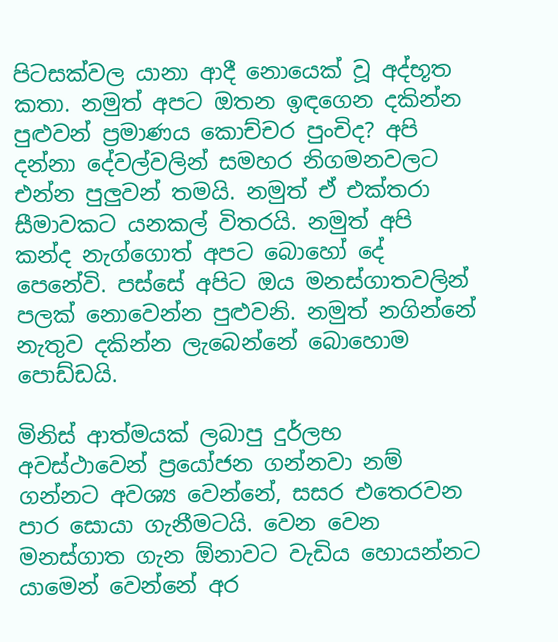පිටසක්වල යානා ආදී නොයෙක් වූ අද්භූත කතා. නමුත් අපට ඔතන ඉඳගෙන දකින්න පුළුවන් ප්‍රමාණය කොච්චර පුංචිද? අපි දන්නා දේවල්වලින් සමහර නිගමනවලට එන්න පුලුවන් තමයි. නමුත් ඒ එක්තරා සීමාවකට යනකල් විතරයි. නමුත් අපි කන්ද නැග්ගොත් අපට බොහෝ දේ පෙනේවි. පස්සේ අපිට ඔය මනස්ගාතවලින් පලක් නොවෙන්න පුළුවනි. නමුත් නගින්නේ නැතුව දකින්න ලැබෙන්නේ බොහොම පොඩ්ඩයි.

මිනිස් ආත්මයක් ලබාපු දුර්ලභ අවස්ථාවෙන් ප්‍රයෝජන ගන්නවා නම් ගන්නට අවශ්‍ය වෙන්නේ, සසර එතෙරවන පාර සොයා ගැනීමටයි. වෙන වෙන මනස්ගාත ගැන ඕනාවට වැඩිය හොයන්නට යාමෙන් වෙන්නේ අර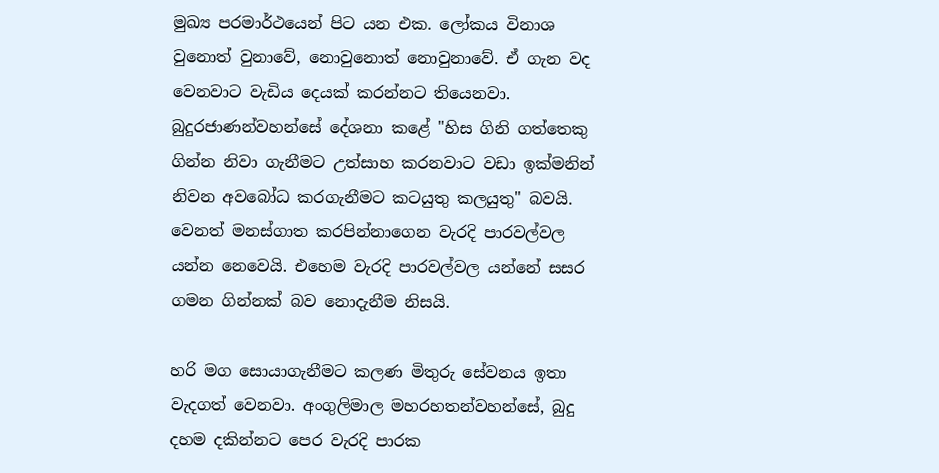මුඛ්‍ය පරමාර්ථයෙන් පිට යන එක. ලෝකය විනාශ වුනොත් වුනාවේ, නොවුනොත් නොවුනාවේ. ඒ ගැන වද වෙනවාට වැඩිය දෙයක් කරන්නට තියෙනවා. බුදුරජාණන්වහන්සේ දේශනා කළේ "හිස ගිනි ගත්තෙකු ගින්න නිවා ගැනීමට උත්සාහ කරනවාට වඩා ඉක්මනින් නිවන අවබෝධ කරගැනීමට කටයුතු කලයුතු" බවයි. වෙනත් මනස්ගාත කරපින්නාගෙන වැරදි පාරවල්වල යන්න නෙවෙයි. එහෙම වැරදි පාරවල්වල යන්නේ සසර ගමන ගින්නක් බව නොදැනීම නිසයි.

හරි මග සොයාගැනීමට කලණ මිතුරු සේවනය ඉතා වැදගත් වෙනවා. අංගුලිමාල මහරහතන්වහන්සේ, බුදු දහම දකින්නට පෙර වැරදි පාරක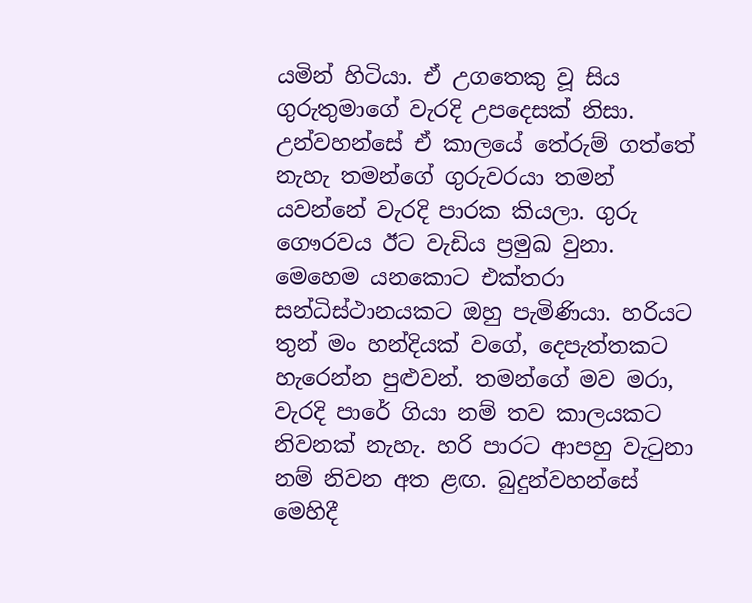යමින් හිටියා. ඒ උගතෙකු වූ සිය ගුරුතුමාගේ වැරදි උපදෙසක් නිසා. උන්වහන්සේ ඒ කාලයේ තේරුම් ගත්තේ නැහැ තමන්ගේ ගුරුවරයා තමන් යවන්නේ වැරදි පාරක කියලා. ගුරු ගෞරවය ඊට වැඩිය ප්‍රමුඛ වුනා. මෙහෙම යනකොට එක්තරා සන්ධිස්ථානයකට ඔහු පැමිණියා. හරියට තුන් මං හන්දියක් වගේ, දෙපැත්තකට හැරෙන්න පුළුවන්. තමන්ගේ මව මරා, වැරදි පාරේ ගියා නම් තව කාලයකට නිවනක් නැහැ. හරි පාරට ආපහු වැටුනා නම් නිවන අත ළඟ. බුදුන්වහන්සේ මෙහිදී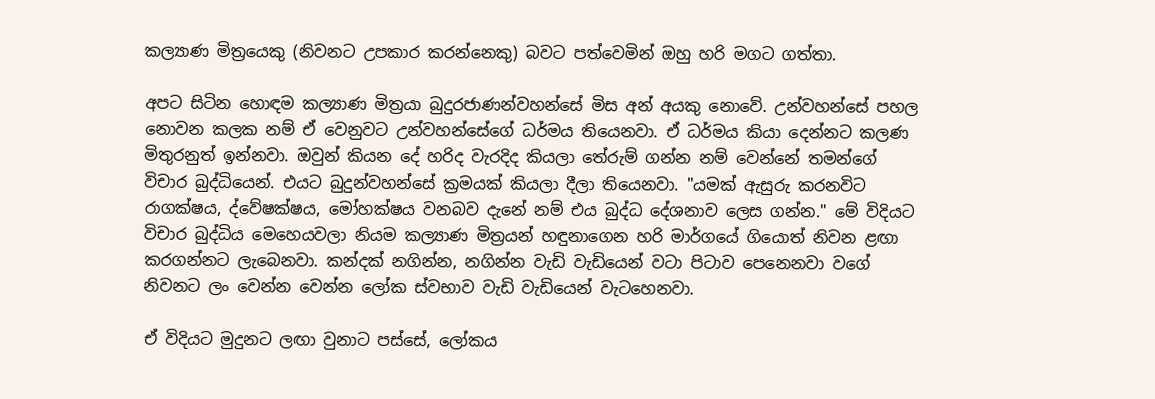කල්‍යාණ මිත්‍රයෙකු (නිවනට උපකාර කරන්නෙකු) බවට පත්වෙමින් ඔහු හරි මගට ගත්තා.

අපට සිටින හොඳම කල්‍යාණ මිත්‍රයා බුදුරජාණන්වහන්සේ මිස අන් අයකු නොවේ. උන්වහන්සේ පහල නොවන කලක නම් ඒ වෙනුවට උන්වහන්සේගේ ධර්මය තියෙනවා. ඒ ධර්මය කියා දෙන්නට කලණ මිතුරනුත් ඉන්නවා. ඔවුන් කියන දේ හරිද වැරදිද කියලා තේරුම් ගන්න නම් වෙන්නේ තමන්ගේ විචාර බුද්ධියෙන්. එයට බුදුන්වහන්සේ ක්‍රමයක් කියලා දීලා තියෙනවා. "යමක් ඇසුරු කරනවිට රාගක්ෂය, ද්වේෂක්ෂය, මෝහක්ෂය වනබව දැනේ නම් එය බුද්ධ දේශනාව ලෙස ගන්න." මේ විදියට විචාර බුද්ධිය මෙහෙයවලා නියම කල්‍යාණ මිත්‍රයන් හඳුනාගෙන හරි මාර්ගයේ ගියොත් නිවන ළඟා කරගන්නට ලැබෙනවා. කන්දක් නගින්න, නගින්න වැඩි වැඩියෙන් වටා පිටාව පෙනෙනවා වගේ නිවනට ලං වෙන්න වෙන්න ලෝක ස්වභාව වැඩි වැඩියෙන් වැටහෙනවා.

ඒ විදියට මුදුනට ලඟා වුනාට පස්සේ, ලෝකය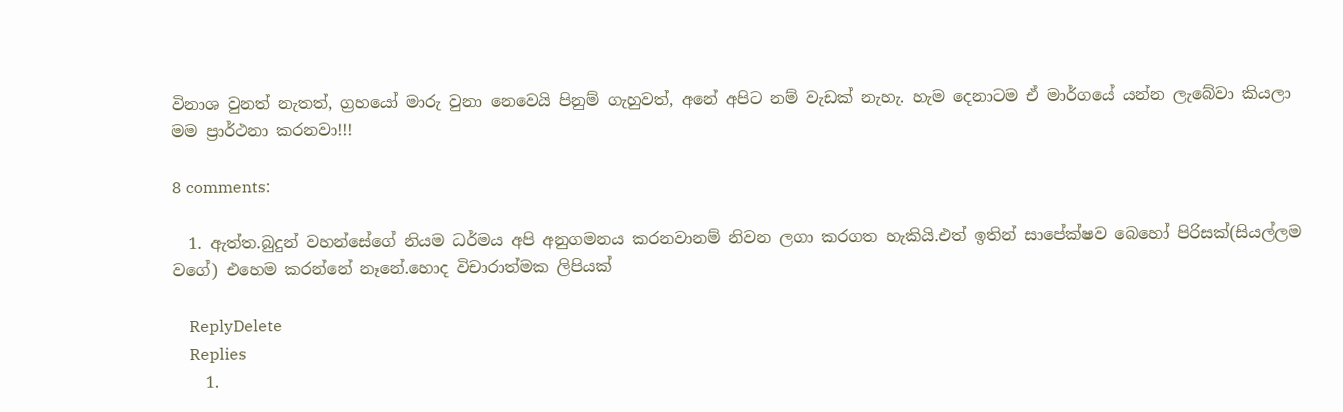විනාශ වුනත් නැතත්, ග්‍රහයෝ මාරු වුනා නෙවෙයි පිනුම් ගැහුවත්, අනේ අපිට නම් වැඩක් නැහැ. හැම දෙනාටම ඒ මාර්ගයේ යන්න ලැබේවා කියලා මම ප්‍රාර්ථනා කරනවා!!!

8 comments:

  1. ඇත්ත.බුදුන් වහන්සේගේ නියම ධර්මය අපි අනුගමනය කරනවානම් නිවන ලගා කරගත හැකියි.එත් ඉතින් සාපේක්ෂව බෙහෝ පිරිසක්(සියල්ලම වගේ) එහෙම කරන්නේ නෑනේ.හොද විචාරාත්මක ලිපියක්

    ReplyDelete
    Replies
    1.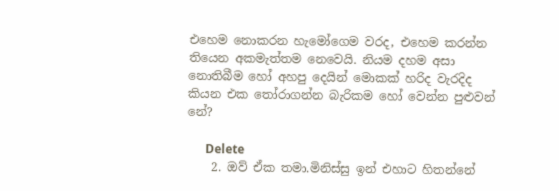එහෙම නොකරන හැමෝගෙම වරද, එහෙම කරන්න තියෙන අකමැත්තම නෙවෙයි. නියම දහම අසා නොතිබීම හෝ අහපු දෙයින් මොකක් හරිද වැරදිද කියන එක තෝරාගන්න බැරිකම හෝ වෙන්න පුළුවන් නේ?

      Delete
    2. ඔව් ඒක තමා.මිනිස්සු ඉන් එහාට හිතන්නේ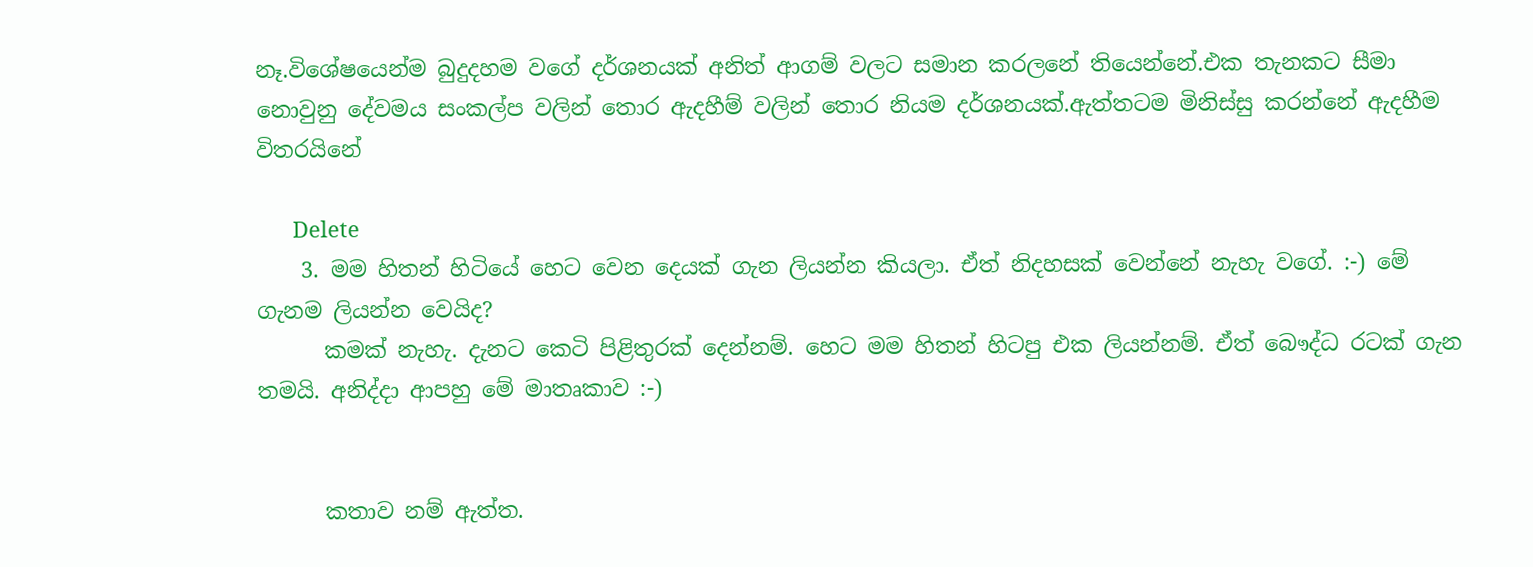නෑ.විශේෂයෙන්ම බුදුදහම වගේ දර්ශනයක් අනිත් ආගම් වලට සමාන කරලනේ තියෙන්නේ.එක තැනකට සීමා නොවුනු දේවමය සංකල්ප වලින් තොර ඇදහීම් වලින් තොර නියම දර්ශනයක්.ඇත්තටම මිනිස්සු කරන්නේ ඇදහීම විතරයිනේ

      Delete
    3. මම හිතන් හිටියේ හෙට වෙන දෙයක් ගැන ලියන්න කියලා. ඒත් නිදහසක් වෙන්නේ නැහැ වගේ. :-) මේ ගැනම ලියන්න වෙයිද?
      කමක් නැහැ. දැනට කෙටි පිළිතුරක් දෙන්නම්. හෙට මම හිතන් හිටපු එක ලියන්නම්. ඒත් බෞද්ධ රටක් ගැන තමයි. අනිද්දා ආපහු මේ මාතෘකාව :-)


      කතාව නම් ඇත්ත.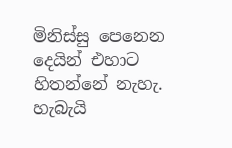මිනිස්සු පෙනෙන දෙයින් එහාට හිතන්නේ නැහැ. හැබැයි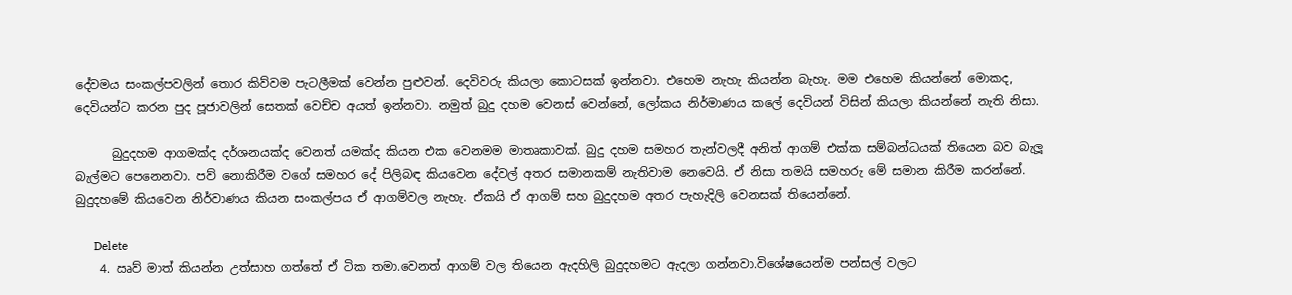දේවමය සංකල්පවලින් තොර කිව්වම පැටලීමක් වෙන්න පුළුවන්. දෙවිවරු කියලා කොටසක් ඉන්නවා. එහෙම නැහැ කියන්න බැහැ. මම එහෙම කියන්නේ මොකද, දෙවියන්ට කරන පුද පූජාවලින් සෙතක් වෙච්ච අයත් ඉන්නවා. නමුත් බුදු දහම වෙනස් වෙන්නේ, ලෝකය නිර්මාණය කලේ දෙවියන් විසින් කියලා කියන්නේ නැති නිසා.

      බුදුදහම ආගමක්ද දර්ශනයක්ද වෙනත් යමක්ද කියන එක වෙනමම මාතෘකාවක්. බුදු දහම සමහර තැන්වලදී අනිත් ආගම් එක්ක සම්බන්ධයක් තියෙන බව බැලූ බැල්මට පෙනෙනවා. පව් නොකිරීම වගේ සමහර දේ පිලිබඳ කියවෙන දේවල් අතර සමානකම් නැතිවාම නෙවෙයි. ඒ නිසා තමයි සමහරු මේ සමාන කිරීම කරන්නේ. බුදුදහමේ කියවෙන නිර්වාණය කියන සංකල්පය ඒ ආගම්වල නැහැ. ඒකයි ඒ ආගම් සහ බුදුදහම අතර පැහැදිලි වෙනසක් තියෙන්නේ.

      Delete
    4. ඍව් මාත් කියන්න උත්සාහ ගත්තේ ඒ ටික තමා.වෙනත් ආගම් වල තියෙන ඇදහිලි බුදුදහමට ඇදලා ගන්නවා.විශේෂයෙන්ම පන්සල් වලට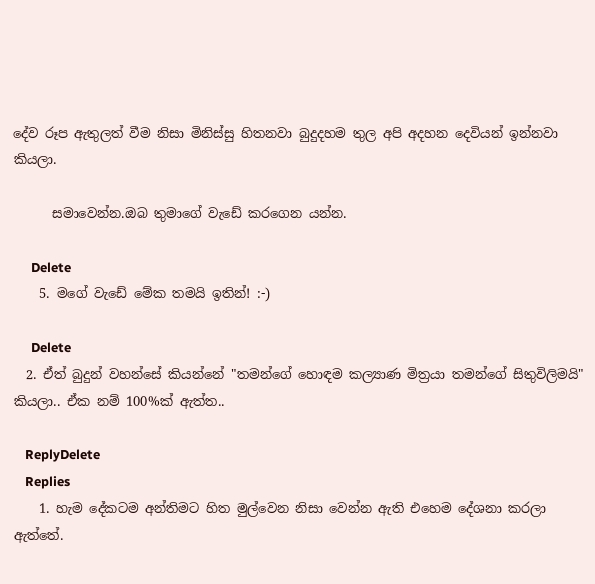දේව රූප ඇතුලත් වීම නිසා මිනිස්සු හිතනවා බුදුදහම තුල අපි අදහන දෙවියන් ඉන්නවා කියලා.

      සමාවෙන්න.ඔබ තුමාගේ වැඩේ කරගෙන යන්න.

      Delete
    5. මගේ වැඩේ මේක තමයි ඉතින්! :-)

      Delete
  2. ඒත් බුදුන් වහන්සේ කියන්නේ "තමන්ගේ හොඳම කල්‍යාණ මිත්‍රයා තමන්ගේ සිතුවිලිමයි" කියලා.. ඒක නම් 100%ක් ඇත්ත..

    ReplyDelete
    Replies
    1. හැම දේකටම අන්තිමට හිත මුල්වෙන නිසා වෙන්න ඇති එහෙම දේශනා කරලා ඇත්තේ.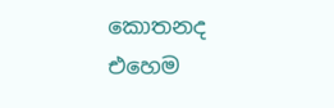කොතනද එහෙම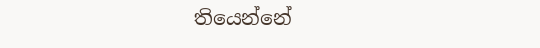තියෙන්නේ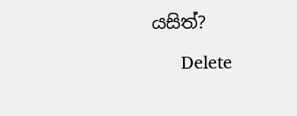යසිත්?

      Delete